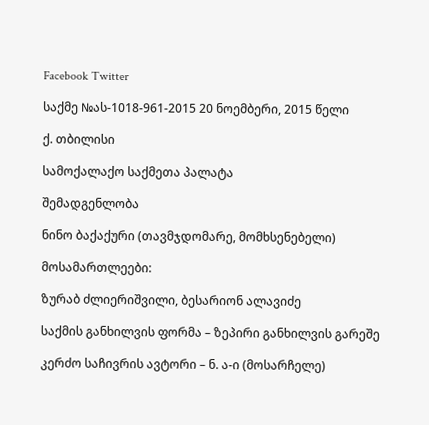Facebook Twitter

საქმე №ას-1018-961-2015 20 ნოემბერი, 2015 წელი

ქ. თბილისი

სამოქალაქო საქმეთა პალატა

შემადგენლობა

ნინო ბაქაქური (თავმჯდომარე, მომხსენებელი)

მოსამართლეები:

ზურაბ ძლიერიშვილი, ბესარიონ ალავიძე

საქმის განხილვის ფორმა – ზეპირი განხილვის გარეშე

კერძო საჩივრის ავტორი – ნ. ა-ი (მოსარჩელე)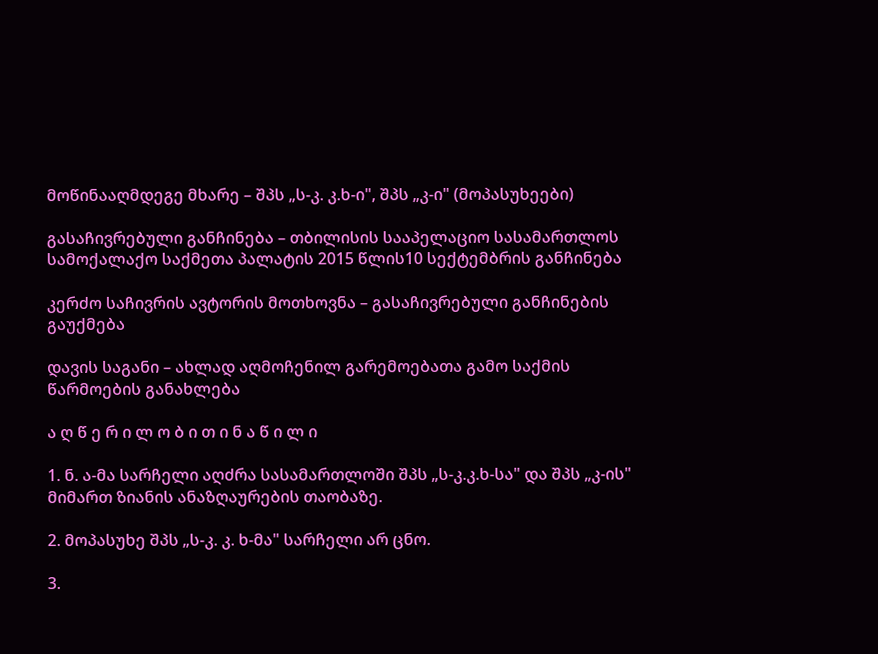მოწინააღმდეგე მხარე – შპს „ს-კ. კ.ხ-ი", შპს „კ-ი" (მოპასუხეები)

გასაჩივრებული განჩინება – თბილისის სააპელაციო სასამართლოს სამოქალაქო საქმეთა პალატის 2015 წლის10 სექტემბრის განჩინება

კერძო საჩივრის ავტორის მოთხოვნა – გასაჩივრებული განჩინების გაუქმება

დავის საგანი – ახლად აღმოჩენილ გარემოებათა გამო საქმის წარმოების განახლება

ა ღ წ ე რ ი ლ ო ბ ი თ ი ნ ა წ ი ლ ი

1. ნ. ა-მა სარჩელი აღძრა სასამართლოში შპს „ს-კ.კ.ხ-სა" და შპს „კ-ის" მიმართ ზიანის ანაზღაურების თაობაზე.

2. მოპასუხე შპს „ს-კ. კ. ხ-მა" სარჩელი არ ცნო.

3.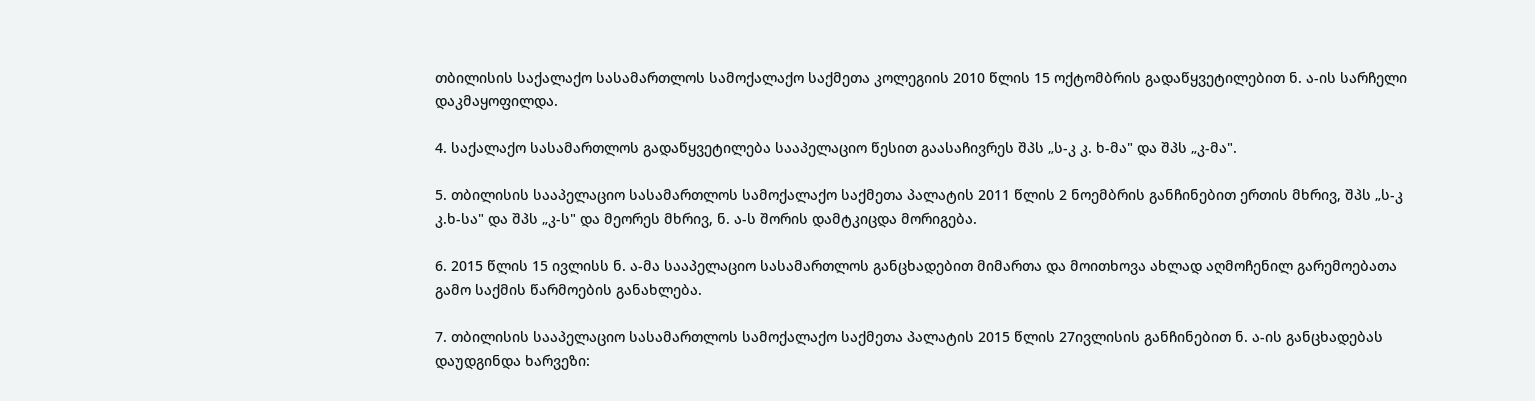თბილისის საქალაქო სასამართლოს სამოქალაქო საქმეთა კოლეგიის 2010 წლის 15 ოქტომბრის გადაწყვეტილებით ნ. ა-ის სარჩელი დაკმაყოფილდა.

4. საქალაქო სასამართლოს გადაწყვეტილება სააპელაციო წესით გაასაჩივრეს შპს „ს-კ კ. ხ-მა" და შპს „კ-მა".

5. თბილისის სააპელაციო სასამართლოს სამოქალაქო საქმეთა პალატის 2011 წლის 2 ნოემბრის განჩინებით ერთის მხრივ, შპს „ს-კ კ.ხ-სა" და შპს „კ-ს" და მეორეს მხრივ, ნ. ა-ს შორის დამტკიცდა მორიგება.

6. 2015 წლის 15 ივლისს ნ. ა-მა სააპელაციო სასამართლოს განცხადებით მიმართა და მოითხოვა ახლად აღმოჩენილ გარემოებათა გამო საქმის წარმოების განახლება.

7. თბილისის სააპელაციო სასამართლოს სამოქალაქო საქმეთა პალატის 2015 წლის 27ივლისის განჩინებით ნ. ა-ის განცხადებას დაუდგინდა ხარვეზი: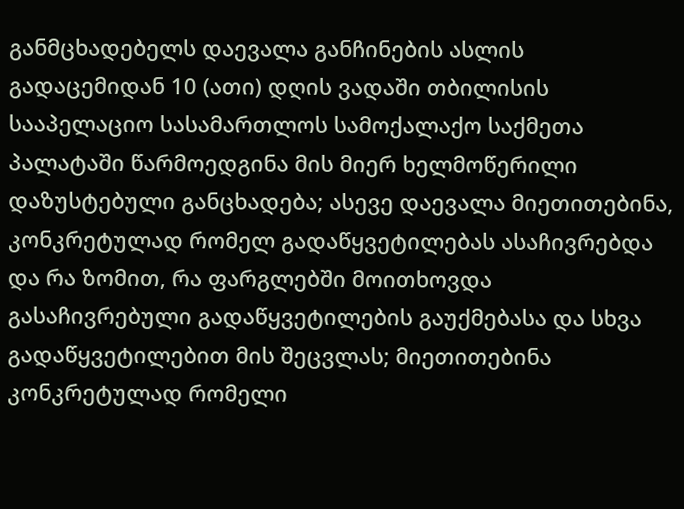განმცხადებელს დაევალა განჩინების ასლის გადაცემიდან 10 (ათი) დღის ვადაში თბილისის სააპელაციო სასამართლოს სამოქალაქო საქმეთა პალატაში წარმოედგინა მის მიერ ხელმოწერილი დაზუსტებული განცხადება; ასევე დაევალა მიეთითებინა, კონკრეტულად რომელ გადაწყვეტილებას ასაჩივრებდა და რა ზომით, რა ფარგლებში მოითხოვდა გასაჩივრებული გადაწყვეტილების გაუქმებასა და სხვა გადაწყვეტილებით მის შეცვლას; მიეთითებინა კონკრეტულად რომელი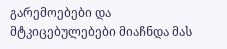გარემოებები და მტკიცებულებები მიაჩნდა მას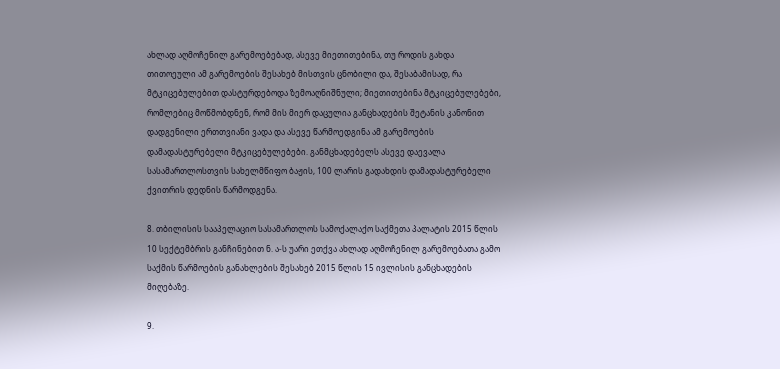ახლად აღმოჩენილ გარემოებებად, ასევე მიეთითებინა, თუ როდის გახდა თითოეული ამ გარემოების შესახებ მისთვის ცნობილი და, შესაბამისად, რა მტკიცებულებით დასტურდებოდა ზემოაღნიშნული; მიეთითებინა მტკიცებულებები, რომლებიც მოწმობდნენ, რომ მის მიერ დაცულია განცხადების შეტანის კანონით დადგენილი ერთთვიანი ვადა და ასევე წარმოედგინა ამ გარემოების დამადასტურებელი მტკიცებულებები. განმცხადებელს ასევე დაევალა სასამართლოსთვის სახელმწიფო ბაჟის, 100 ლარის გადახდის დამადასტურებელი ქვითრის დედნის წარმოდგენა.

8. თბილისის სააპელაციო სასამართლოს სამოქალაქო საქმეთა პალატის 2015 წლის 10 სექტემბრის განჩინებით ნ. ა-ს უარი ეთქვა ახლად აღმოჩენილ გარემოებათა გამო საქმის წარმოების განახლების შესახებ 2015 წლის 15 ივლისის განცხადების მიღებაზე.

9.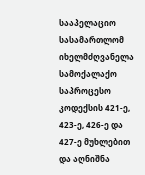სააპელაციო სასამართლომ იხელმძღვანელა სამოქალაქო საპროცესო კოდექსის 421-ე, 423-ე, 426-ე და 427-ე მუხლებით და აღნიშნა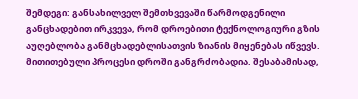შემდეგი: განსახილველ შემთხვევაში წარმოდგენილი განცხადებით ირკვევა, რომ დროებითი ტექნოლოგიური გზის აუღებლობა განმცხადებლისათვის ზიანის მიყენებას იწვევს. მითითებული პროცესი დროში განგრძობადია. შესაბამისად,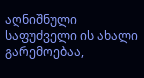აღნიშნული საფუძველი ის ახალი გარემოებაა,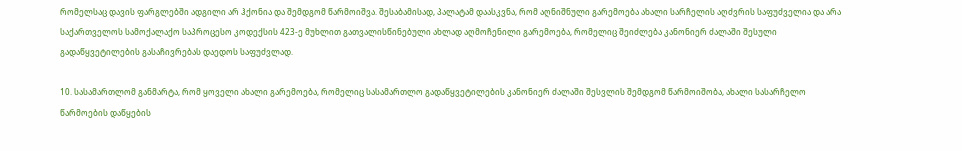რომელსაც დავის ფარგლებში ადგილი არ ჰქონია და შემდგომ წარმოიშვა. შესაბამისად, პალატამ დაასკვნა, რომ აღნიშნული გარემოება ახალი სარჩელის აღძვრის საფუძველია და არა საქართველოს სამოქალაქო საპროცესო კოდექსის 423-ე მუხლით გათვალისწინებული ახლად აღმოჩენილი გარემოება, რომელიც შეიძლება კანონიერ ძალაში შესული გადაწყვეტილების გასაჩივრებას დაედოს საფუძვლად.

10. სასამართლომ განმარტა, რომ ყოველი ახალი გარემოება, რომელიც სასამართლო გადაწყვეტილების კანონიერ ძალაში შესვლის შემდგომ წარმოიშობა, ახალი სასარჩელო წარმოების დაწყების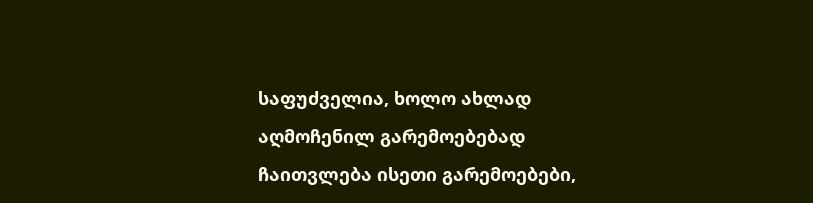საფუძველია, ხოლო ახლად აღმოჩენილ გარემოებებად ჩაითვლება ისეთი გარემოებები,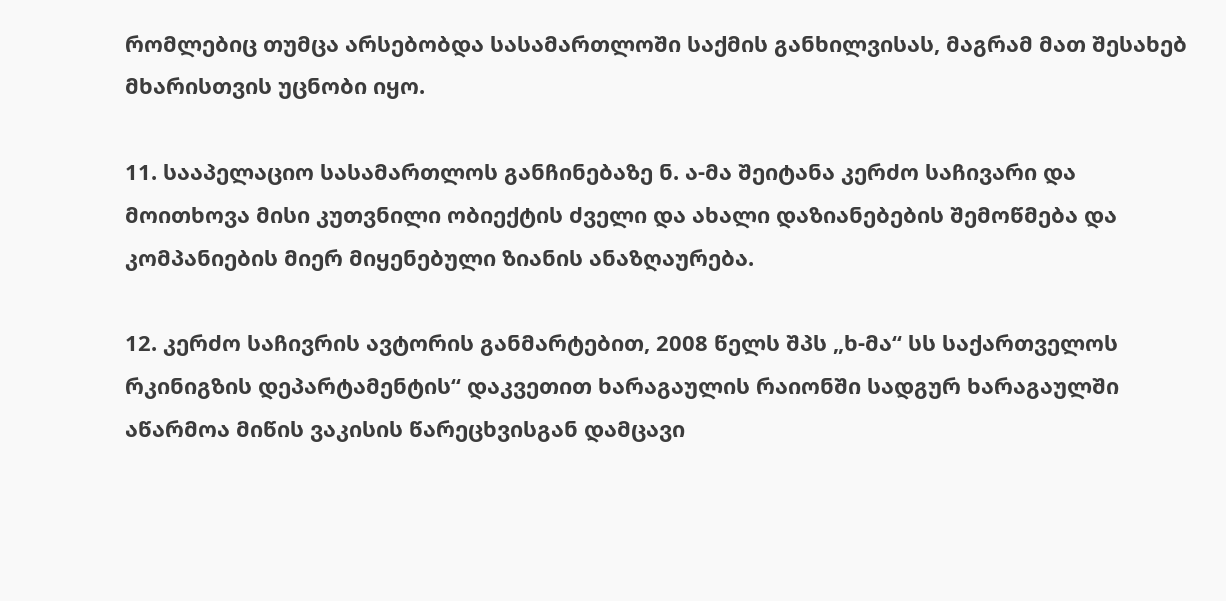რომლებიც თუმცა არსებობდა სასამართლოში საქმის განხილვისას, მაგრამ მათ შესახებ მხარისთვის უცნობი იყო.

11. სააპელაციო სასამართლოს განჩინებაზე ნ. ა-მა შეიტანა კერძო საჩივარი და მოითხოვა მისი კუთვნილი ობიექტის ძველი და ახალი დაზიანებების შემოწმება და კომპანიების მიერ მიყენებული ზიანის ანაზღაურება.

12. კერძო საჩივრის ავტორის განმარტებით, 2008 წელს შპს „ხ-მა“ სს საქართველოს რკინიგზის დეპარტამენტის“ დაკვეთით ხარაგაულის რაიონში სადგურ ხარაგაულში აწარმოა მიწის ვაკისის წარეცხვისგან დამცავი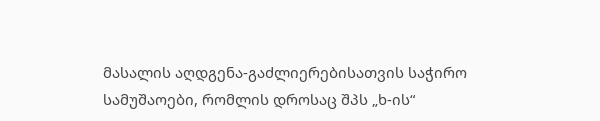მასალის აღდგენა-გაძლიერებისათვის საჭირო სამუშაოები, რომლის დროსაც შპს „ხ-ის“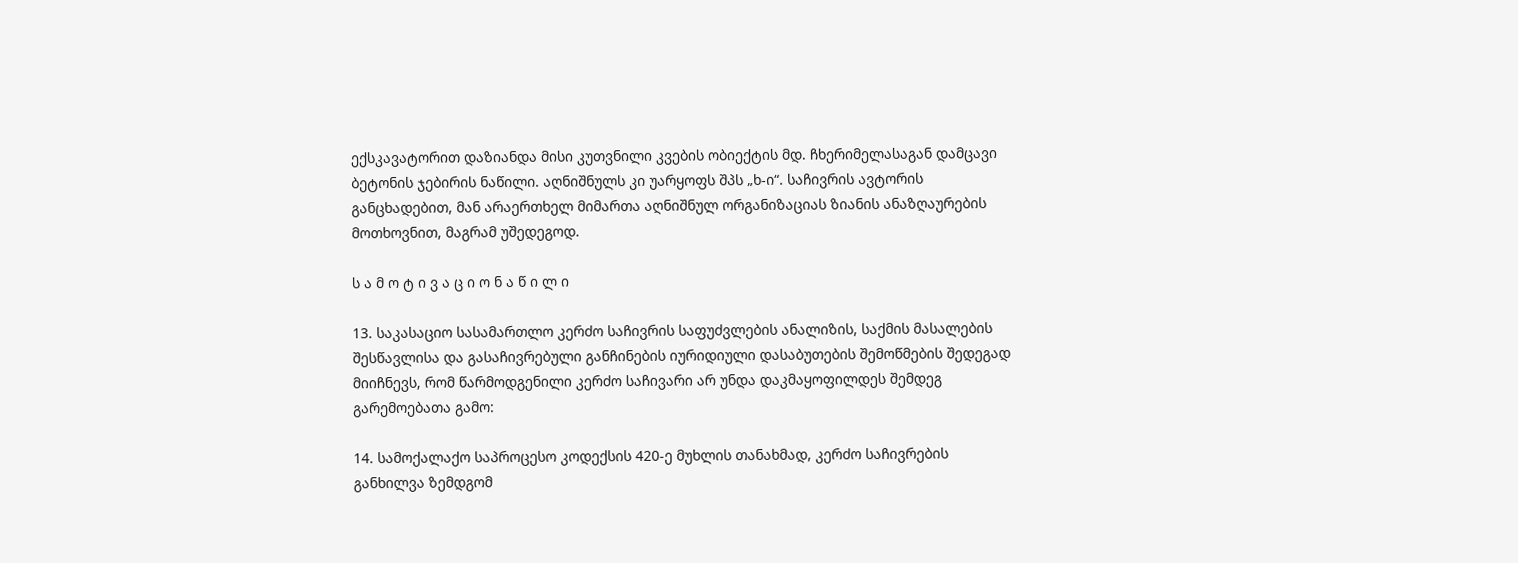ექსკავატორით დაზიანდა მისი კუთვნილი კვების ობიექტის მდ. ჩხერიმელასაგან დამცავი ბეტონის ჯებირის ნაწილი. აღნიშნულს კი უარყოფს შპს „ხ-ი“. საჩივრის ავტორის განცხადებით, მან არაერთხელ მიმართა აღნიშნულ ორგანიზაციას ზიანის ანაზღაურების მოთხოვნით, მაგრამ უშედეგოდ.

ს ა მ ო ტ ი ვ ა ც ი ო ნ ა წ ი ლ ი

13. საკასაციო სასამართლო კერძო საჩივრის საფუძვლების ანალიზის, საქმის მასალების შესწავლისა და გასაჩივრებული განჩინების იურიდიული დასაბუთების შემოწმების შედეგად მიიჩნევს, რომ წარმოდგენილი კერძო საჩივარი არ უნდა დაკმაყოფილდეს შემდეგ გარემოებათა გამო:

14. სამოქალაქო საპროცესო კოდექსის 420-ე მუხლის თანახმად, კერძო საჩივრების განხილვა ზემდგომ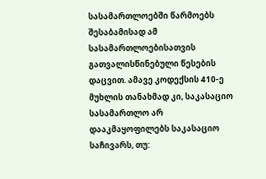სასამართლოებში წარმოებს შესაბამისად ამ სასამართლოებისათვის გათვალისწინებული წესების დაცვით. ამავე კოდექსის 410-ე მუხლის თანახმად კი, საკასაციო სასამართლო არ დააკმაყოფილებს საკასაციო საჩივარს, თუ: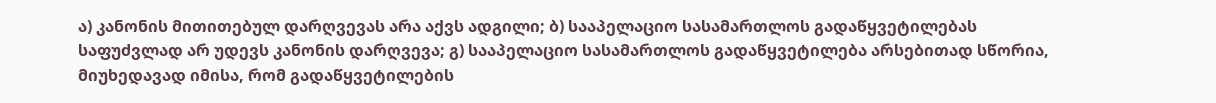ა) კანონის მითითებულ დარღვევას არა აქვს ადგილი; ბ) სააპელაციო სასამართლოს გადაწყვეტილებას საფუძვლად არ უდევს კანონის დარღვევა; გ) სააპელაციო სასამართლოს გადაწყვეტილება არსებითად სწორია, მიუხედავად იმისა, რომ გადაწყვეტილების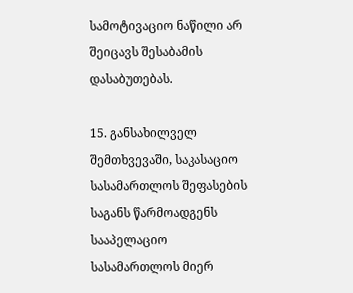სამოტივაციო ნაწილი არ შეიცავს შესაბამის დასაბუთებას.

15. განსახილველ შემთხვევაში, საკასაციო სასამართლოს შეფასების საგანს წარმოადგენს სააპელაციო სასამართლოს მიერ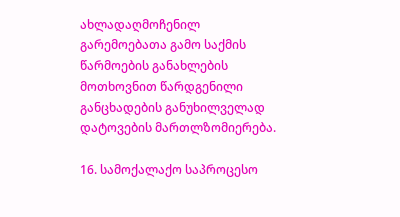ახლადაღმოჩენილ გარემოებათა გამო საქმის წარმოების განახლების მოთხოვნით წარდგენილი განცხადების განუხილველად დატოვების მართლზომიერება.

16. სამოქალაქო საპროცესო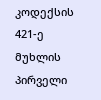კოდექსის 421-ე მუხლის პირველი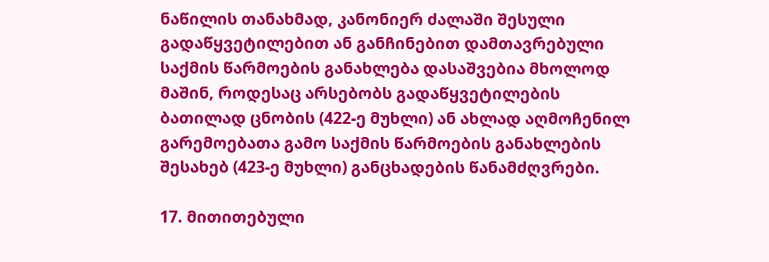ნაწილის თანახმად, კანონიერ ძალაში შესული გადაწყვეტილებით ან განჩინებით დამთავრებული საქმის წარმოების განახლება დასაშვებია მხოლოდ მაშინ, როდესაც არსებობს გადაწყვეტილების ბათილად ცნობის (422-ე მუხლი) ან ახლად აღმოჩენილ გარემოებათა გამო საქმის წარმოების განახლების შესახებ (423-ე მუხლი) განცხადების წანამძღვრები.

17. მითითებული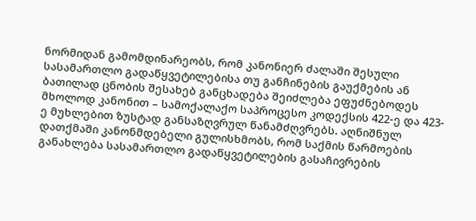ნორმიდან გამომდინარეობს, რომ კანონიერ ძალაში შესული სასამართლო გადაწყვეტილებისა თუ განჩინების გაუქმების ან ბათილად ცნობის შესახებ განცხადება შეიძლება ეფუძნებოდეს მხოლოდ კანონით – სამოქალაქო საპროცესო კოდექსის 422-ე და 423-ე მუხლებით ზუსტად განსაზღვრულ წანამძღვრებს. აღნიშნულ დათქმაში კანონმდებელი გულისხმობს, რომ საქმის წარმოების განახლება სასამართლო გადაწყვეტილების გასაჩივრების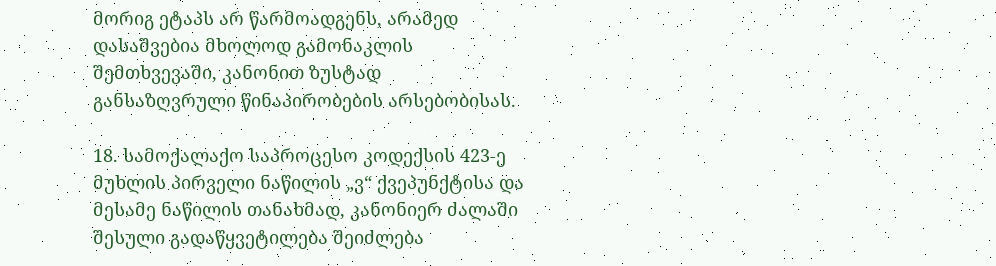მორიგ ეტაპს არ წარმოადგენს, არამედ დასაშვებია მხოლოდ გამონაკლის შემთხვევაში, კანონით ზუსტად განსაზღვრული წინაპირობების არსებობისას.

18. სამოქალაქო საპროცესო კოდექსის 423-ე მუხლის პირველი ნაწილის „ვ“ ქვეპუნქტისა და მესამე ნაწილის თანახმად, კანონიერ ძალაში შესული გადაწყვეტილება შეიძლება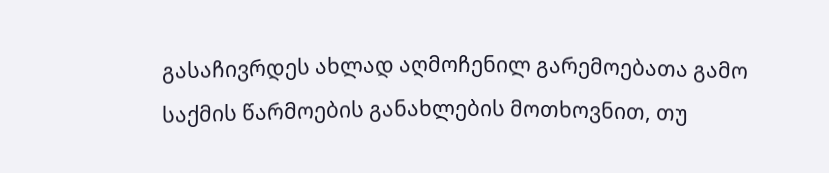გასაჩივრდეს ახლად აღმოჩენილ გარემოებათა გამო საქმის წარმოების განახლების მოთხოვნით, თუ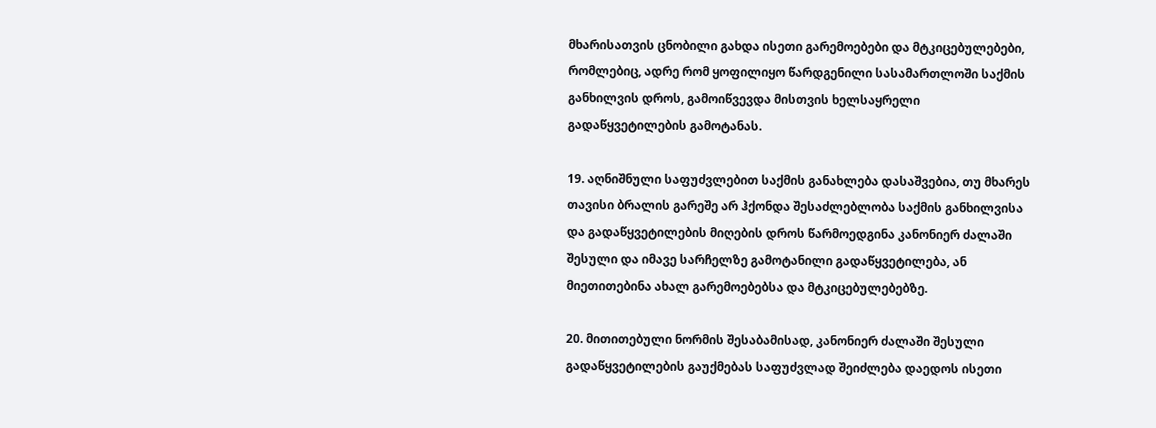მხარისათვის ცნობილი გახდა ისეთი გარემოებები და მტკიცებულებები, რომლებიც, ადრე რომ ყოფილიყო წარდგენილი სასამართლოში საქმის განხილვის დროს, გამოიწვევდა მისთვის ხელსაყრელი გადაწყვეტილების გამოტანას.

19. აღნიშნული საფუძვლებით საქმის განახლება დასაშვებია, თუ მხარეს თავისი ბრალის გარეშე არ ჰქონდა შესაძლებლობა საქმის განხილვისა და გადაწყვეტილების მიღების დროს წარმოედგინა კანონიერ ძალაში შესული და იმავე სარჩელზე გამოტანილი გადაწყვეტილება, ან მიეთითებინა ახალ გარემოებებსა და მტკიცებულებებზე.

20. მითითებული ნორმის შესაბამისად, კანონიერ ძალაში შესული გადაწყვეტილების გაუქმებას საფუძვლად შეიძლება დაედოს ისეთი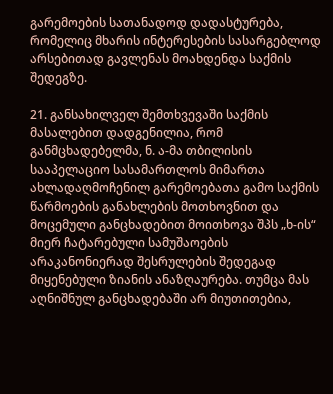გარემოების სათანადოდ დადასტურება, რომელიც მხარის ინტერესების სასარგებლოდ არსებითად გავლენას მოახდენდა საქმის შედეგზე.

21. განსახილველ შემთხვევაში საქმის მასალებით დადგენილია, რომ განმცხადებელმა, ნ. ა-მა თბილისის სააპელაციო სასამართლოს მიმართა ახლადაღმოჩენილ გარემოებათა გამო საქმის წარმოების განახლების მოთხოვნით და მოცემული განცხადებით მოითხოვა შპს „ხ-ის“ მიერ ჩატარებული სამუშაოების არაკანონიერად შესრულების შედეგად მიყენებული ზიანის ანაზღაურება. თუმცა მას აღნიშნულ განცხადებაში არ მიუთითებია,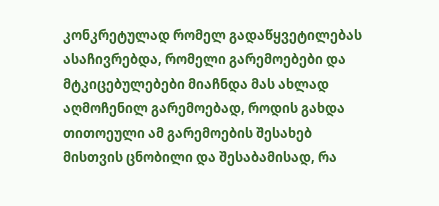კონკრეტულად რომელ გადაწყვეტილებას ასაჩივრებდა, რომელი გარემოებები და მტკიცებულებები მიაჩნდა მას ახლად აღმოჩენილ გარემოებად, როდის გახდა თითოეული ამ გარემოების შესახებ მისთვის ცნობილი და შესაბამისად, რა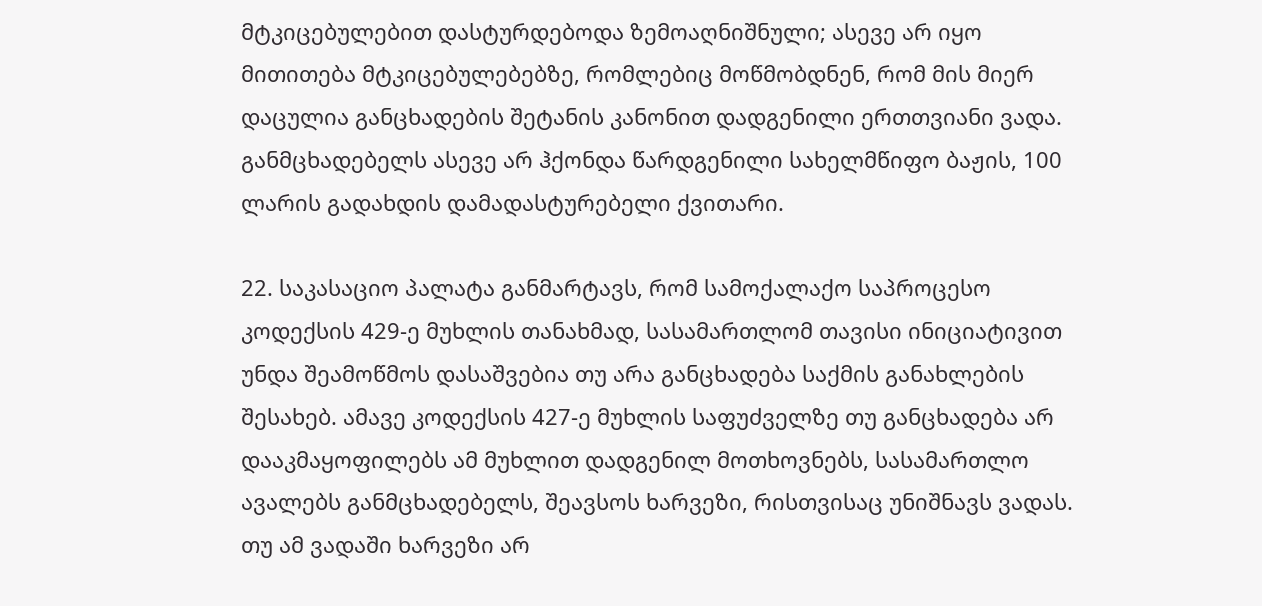მტკიცებულებით დასტურდებოდა ზემოაღნიშნული; ასევე არ იყო მითითება მტკიცებულებებზე, რომლებიც მოწმობდნენ, რომ მის მიერ დაცულია განცხადების შეტანის კანონით დადგენილი ერთთვიანი ვადა. განმცხადებელს ასევე არ ჰქონდა წარდგენილი სახელმწიფო ბაჟის, 100 ლარის გადახდის დამადასტურებელი ქვითარი.

22. საკასაციო პალატა განმარტავს, რომ სამოქალაქო საპროცესო კოდექსის 429-ე მუხლის თანახმად, სასამართლომ თავისი ინიციატივით უნდა შეამოწმოს დასაშვებია თუ არა განცხადება საქმის განახლების შესახებ. ამავე კოდექსის 427-ე მუხლის საფუძველზე თუ განცხადება არ დააკმაყოფილებს ამ მუხლით დადგენილ მოთხოვნებს, სასამართლო ავალებს განმცხადებელს, შეავსოს ხარვეზი, რისთვისაც უნიშნავს ვადას. თუ ამ ვადაში ხარვეზი არ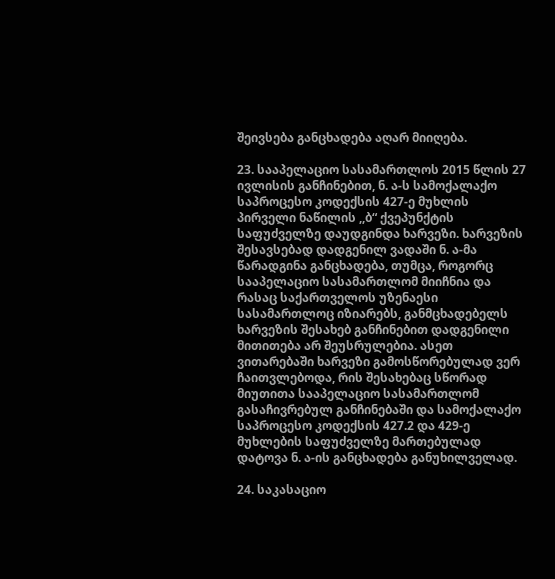შეივსება განცხადება აღარ მიიღება.

23. სააპელაციო სასამართლოს 2015 წლის 27 ივლისის განჩინებით, ნ. ა-ს სამოქალაქო საპროცესო კოდექსის 427-ე მუხლის პირველი ნაწილის ,,ბ“ ქვეპუნქტის საფუძველზე დაუდგინდა ხარვეზი. ხარვეზის შესავსებად დადგენილ ვადაში ნ. ა-მა წარადგინა განცხადება, თუმცა, როგორც სააპელაციო სასამართლომ მიიჩნია და რასაც საქართველოს უზენაესი სასამართლოც იზიარებს, განმცხადებელს ხარვეზის შესახებ განჩინებით დადგენილი მითითება არ შეუსრულებია. ასეთ ვითარებაში ხარვეზი გამოსწორებულად ვერ ჩაითვლებოდა, რის შესახებაც სწორად მიუთითა სააპელაციო სასამართლომ გასაჩივრებულ განჩინებაში და სამოქალაქო საპროცესო კოდექსის 427.2 და 429-ე მუხლების საფუძველზე მართებულად დატოვა ნ. ა-ის განცხადება განუხილველად.

24. საკასაციო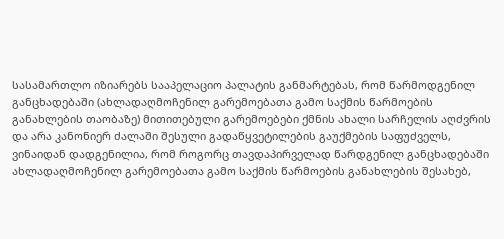სასამართლო იზიარებს სააპელაციო პალატის განმარტებას, რომ წარმოდგენილ განცხადებაში (ახლადაღმოჩენილ გარემოებათა გამო საქმის წარმოების განახლების თაობაზე) მითითებული გარემოებები ქმნის ახალი სარჩელის აღძვრის და არა კანონიერ ძალაში შესული გადაწყვეტილების გაუქმების საფუძველს, ვინაიდან დადგენილია, რომ როგორც თავდაპირველად წარდგენილ განცხადებაში ახლადაღმოჩენილ გარემოებათა გამო საქმის წარმოების განახლების შესახებ,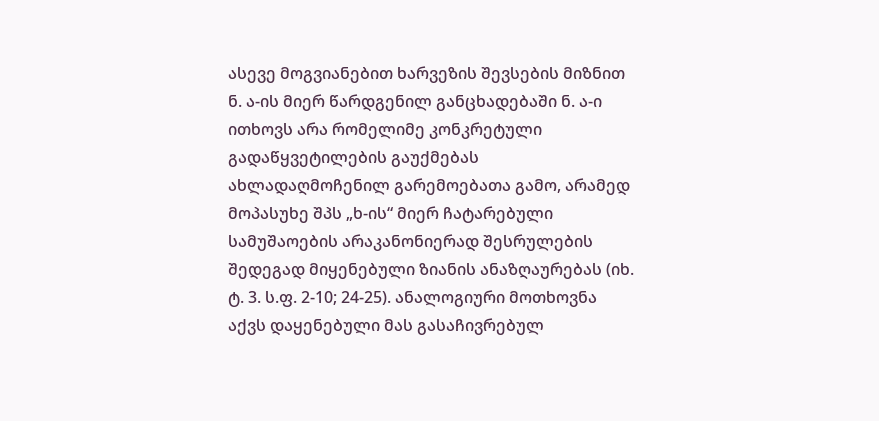ასევე მოგვიანებით ხარვეზის შევსების მიზნით ნ. ა-ის მიერ წარდგენილ განცხადებაში ნ. ა-ი ითხოვს არა რომელიმე კონკრეტული გადაწყვეტილების გაუქმებას ახლადაღმოჩენილ გარემოებათა გამო, არამედ მოპასუხე შპს „ხ-ის“ მიერ ჩატარებული სამუშაოების არაკანონიერად შესრულების შედეგად მიყენებული ზიანის ანაზღაურებას (იხ. ტ. 3. ს.ფ. 2-10; 24-25). ანალოგიური მოთხოვნა აქვს დაყენებული მას გასაჩივრებულ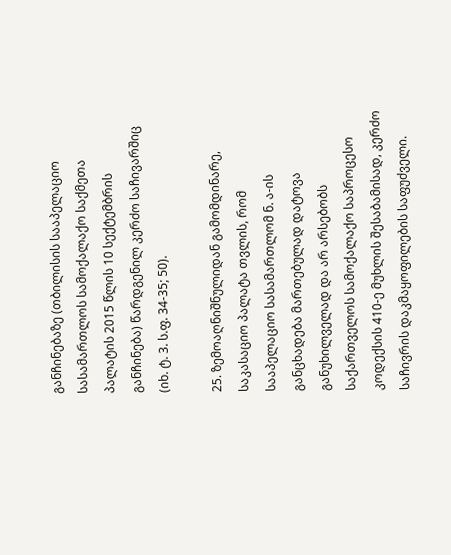განჩინებაზე (თბილისის სააპელაციო სასამართლოს სამოქალაქო საქმეთა პალატის 2015 წლის 10 სექტემბრის განჩინება) წარდგენილ კერძო საჩივარშიც (იხ. ტ. 3. ს.ფ. 34-35; 50).

25. ზემოაღნიშნულიდან გამომდინარე, საკასაციო პალატა თვლის, რომ სააპელაციო სასამართლომ ნ. ა-ის განცხადება მართებულად დატოვა განუხილველად და არ არსებობს საქართველოს სამოქალაქო საპროცესო კოდექსის 410-ე მუხლის შესაბამისად, კერძო საჩივრის დაკმაყოფილების საფუძველი.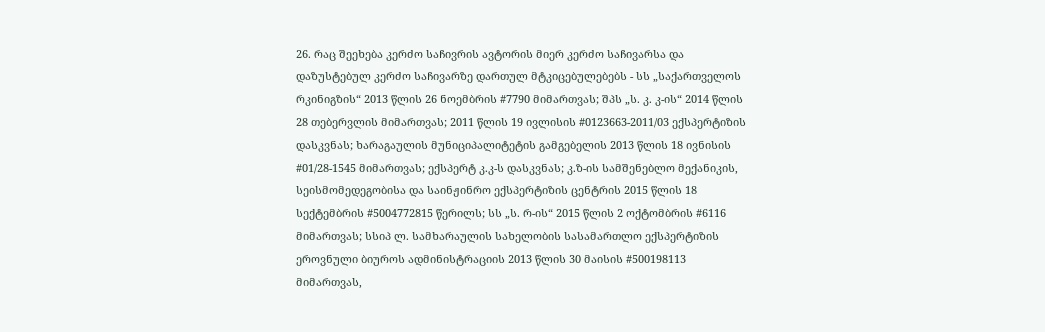26. რაც შეეხება კერძო საჩივრის ავტორის მიერ კერძო საჩივარსა და დაზუსტებულ კერძო საჩივარზე დართულ მტკიცებულებებს - სს „საქართველოს რკინიგზის“ 2013 წლის 26 ნოემბრის #7790 მიმართვას; შპს „ს. კ. კ-ის“ 2014 წლის 28 თებერვლის მიმართვას; 2011 წლის 19 ივლისის #0123663-2011/03 ექსპერტიზის დასკვნას; ხარაგაულის მუნიციპალიტეტის გამგებელის 2013 წლის 18 ივნისის #01/28-1545 მიმართვას; ექსპერტ კ.კ-ს დასკვნას; კ.ზ-ის სამშენებლო მექანიკის, სეისმომედეგობისა და საინჟინრო ექსპერტიზის ცენტრის 2015 წლის 18 სექტემბრის #5004772815 წერილს; სს „ს. რ-ის“ 2015 წლის 2 ოქტომბრის #6116 მიმართვას; სსიპ ლ. სამხარაულის სახელობის სასამართლო ექსპერტიზის ეროვნული ბიუროს ადმინისტრაციის 2013 წლის 30 მაისის #500198113 მიმართვას,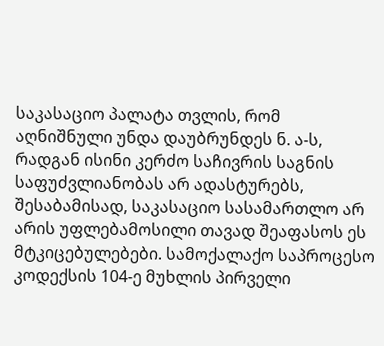საკასაციო პალატა თვლის, რომ აღნიშნული უნდა დაუბრუნდეს ნ. ა-ს, რადგან ისინი კერძო საჩივრის საგნის საფუძვლიანობას არ ადასტურებს, შესაბამისად, საკასაციო სასამართლო არ არის უფლებამოსილი თავად შეაფასოს ეს მტკიცებულებები. სამოქალაქო საპროცესო კოდექსის 104-ე მუხლის პირველი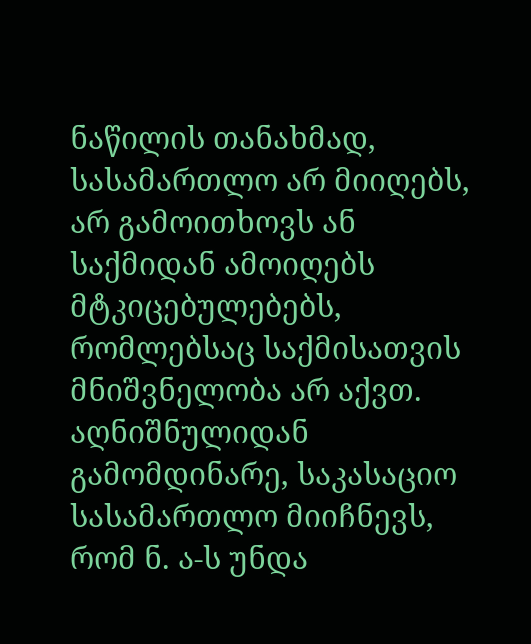ნაწილის თანახმად, სასამართლო არ მიიღებს, არ გამოითხოვს ან საქმიდან ამოიღებს მტკიცებულებებს, რომლებსაც საქმისათვის მნიშვნელობა არ აქვთ. აღნიშნულიდან გამომდინარე, საკასაციო სასამართლო მიიჩნევს, რომ ნ. ა-ს უნდა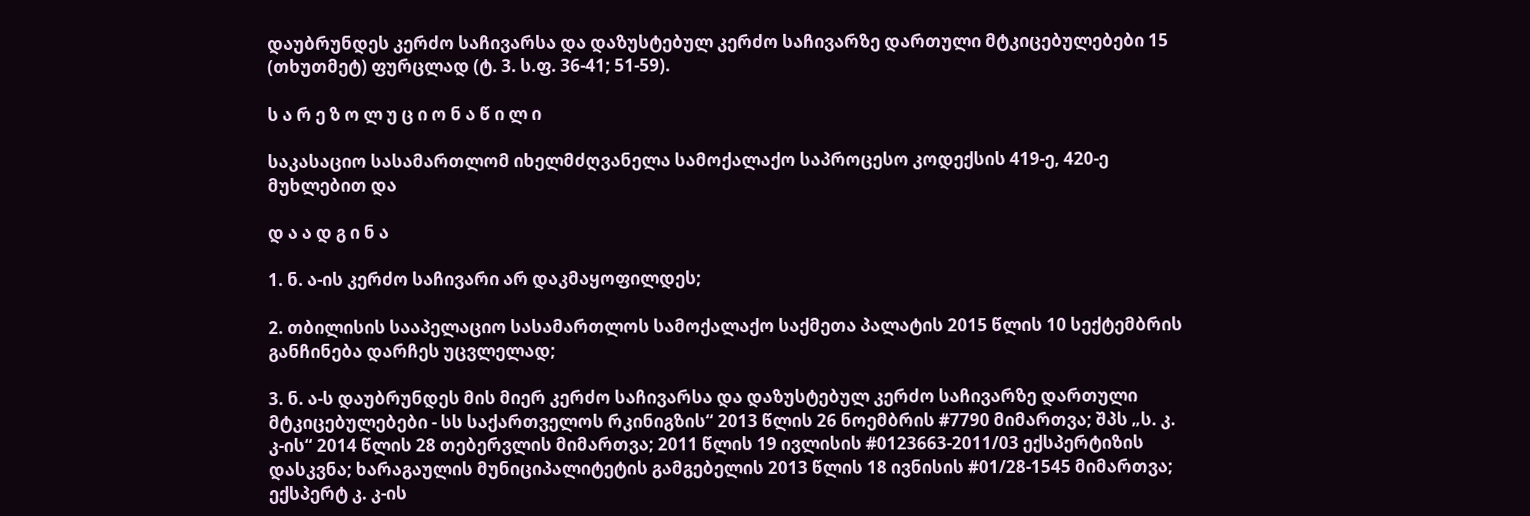დაუბრუნდეს კერძო საჩივარსა და დაზუსტებულ კერძო საჩივარზე დართული მტკიცებულებები 15 (თხუთმეტ) ფურცლად (ტ. 3. ს.ფ. 36-41; 51-59).

ს ა რ ე ზ ო ლ უ ც ი ო ნ ა წ ი ლ ი

საკასაციო სასამართლომ იხელმძღვანელა სამოქალაქო საპროცესო კოდექსის 419-ე, 420-ე მუხლებით და

დ ა ა დ გ ი ნ ა

1. ნ. ა-ის კერძო საჩივარი არ დაკმაყოფილდეს;

2. თბილისის სააპელაციო სასამართლოს სამოქალაქო საქმეთა პალატის 2015 წლის 10 სექტემბრის განჩინება დარჩეს უცვლელად;

3. ნ. ა-ს დაუბრუნდეს მის მიერ კერძო საჩივარსა და დაზუსტებულ კერძო საჩივარზე დართული მტკიცებულებები - სს საქართველოს რკინიგზის“ 2013 წლის 26 ნოემბრის #7790 მიმართვა; შპს „ს. კ. კ-ის“ 2014 წლის 28 თებერვლის მიმართვა; 2011 წლის 19 ივლისის #0123663-2011/03 ექსპერტიზის დასკვნა; ხარაგაულის მუნიციპალიტეტის გამგებელის 2013 წლის 18 ივნისის #01/28-1545 მიმართვა; ექსპერტ კ. კ-ის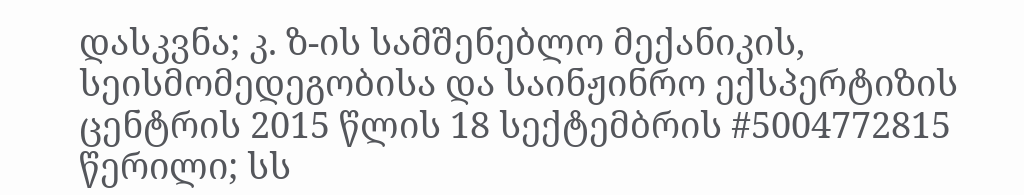დასკვნა; კ. ზ-ის სამშენებლო მექანიკის, სეისმომედეგობისა და საინჟინრო ექსპერტიზის ცენტრის 2015 წლის 18 სექტემბრის #5004772815 წერილი; სს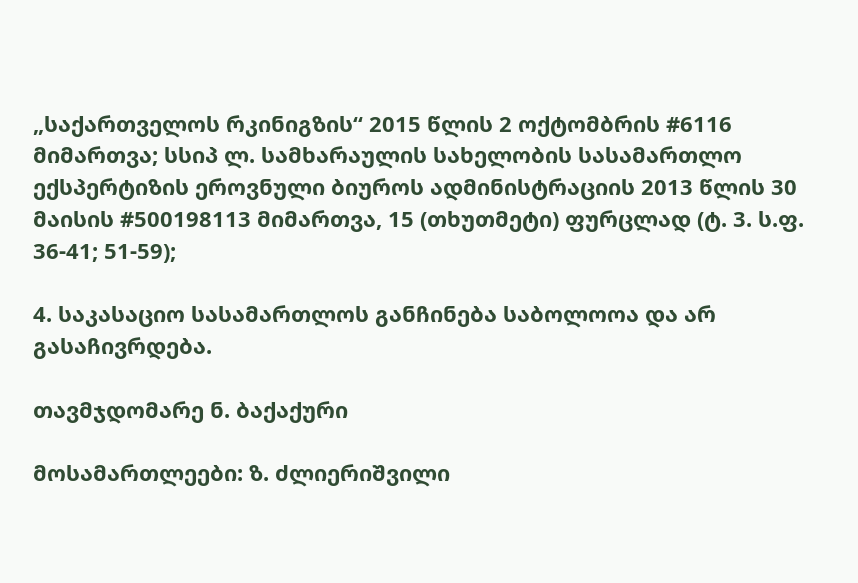„საქართველოს რკინიგზის“ 2015 წლის 2 ოქტომბრის #6116 მიმართვა; სსიპ ლ. სამხარაულის სახელობის სასამართლო ექსპერტიზის ეროვნული ბიუროს ადმინისტრაციის 2013 წლის 30 მაისის #500198113 მიმართვა, 15 (თხუთმეტი) ფურცლად (ტ. 3. ს.ფ. 36-41; 51-59);

4. საკასაციო სასამართლოს განჩინება საბოლოოა და არ გასაჩივრდება.

თავმჯდომარე ნ. ბაქაქური

მოსამართლეები: ზ. ძლიერიშვილი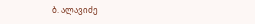ბ. ალავიძე